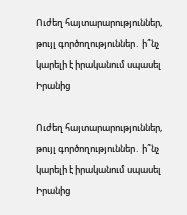Ուժեղ հայտարարություններ, թույլ գործողություններ․ ի՞նչ կարելի է իրականում սպասել Իրանից

Ուժեղ հայտարարություններ, թույլ գործողություններ․ ի՞նչ կարելի է իրականում սպասել Իրանից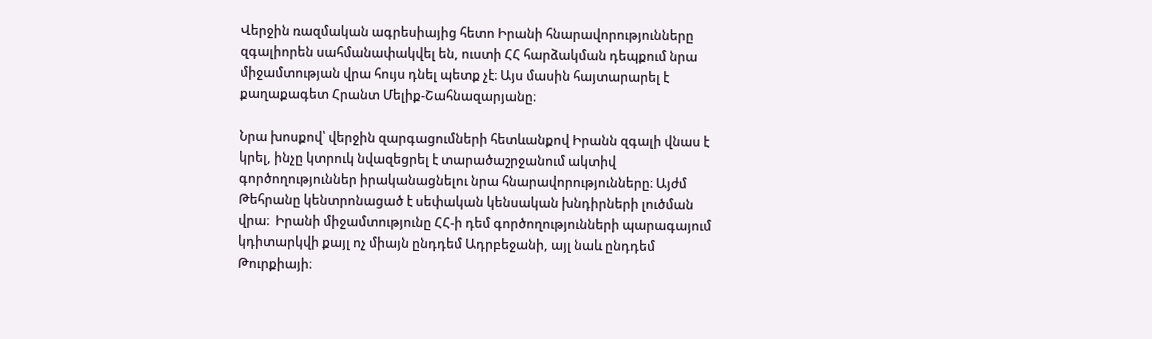Վերջին ռազմական ագրեսիայից հետո Իրանի հնարավորությունները զգալիորեն սահմանափակվել են, ուստի ՀՀ հարձակման դեպքում նրա միջամտության վրա հույս դնել պետք չէ։ Այս մասին հայտարարել է քաղաքագետ Հրանտ Մելիք-Շահնազարյանը։

Նրա խոսքով՝ վերջին զարգացումների հետևանքով Իրանն զգալի վնաս է կրել, ինչը կտրուկ նվազեցրել է տարածաշրջանում ակտիվ գործողություններ իրականացնելու նրա հնարավորությունները։ Այժմ Թեհրանը կենտրոնացած է սեփական կենսական խնդիրների լուծման վրա։  Իրանի միջամտությունը ՀՀ-ի դեմ գործողությունների պարագայում կդիտարկվի քայլ ոչ միայն ընդդեմ Ադրբեջանի, այլ նաև ընդդեմ Թուրքիայի։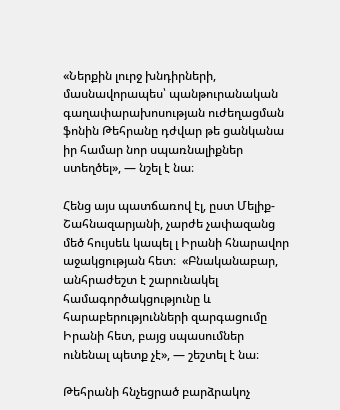«Ներքին լուրջ խնդիրների, մասնավորապես՝ պանթուրանական գաղափարախոսության ուժեղացման ֆոնին Թեհրանը դժվար թե ցանկանա իր համար նոր սպառնալիքներ ստեղծել», — նշել է նա։

Հենց այս պատճառով էլ, ըստ Մելիք-Շահնազարյանի, չարժե չափազանց մեծ հույսեև կապել լ Իրանի հնարավոր աջակցության հետ։  «Բնականաբար, անհրաժեշտ է շարունակել համագործակցությունը և հարաբերությունների զարգացումը Իրանի հետ, բայց սպասումներ ունենալ պետք չէ», — շեշտել է նա։

Թեհրանի հնչեցրած բարձրակոչ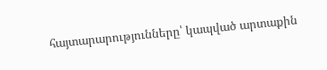հայտարարությունները՝ կապված արտաքին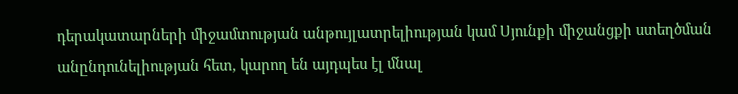դերակատարների միջամտության անթույլատրելիության կամ Սյունքի միջանցքի ստեղծման անընդունելիության հետ, կարող են այդպես էլ մնալ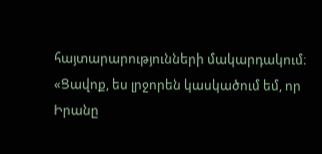հայտարարությունների մակարդակում։ «Ցավոք, ես լրջորեն կասկածում եմ, որ Իրանը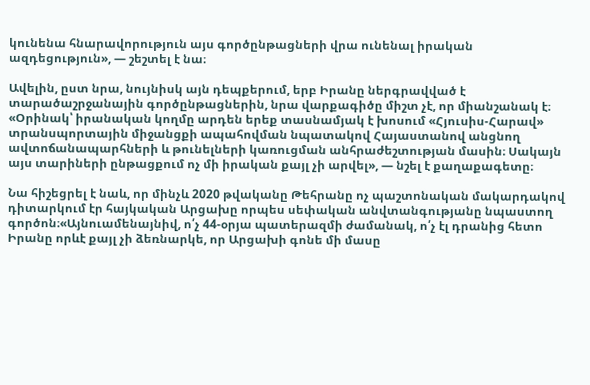կունենա հնարավորություն այս գործընթացների վրա ունենալ իրական ազդեցություն», — շեշտել է նա։

Ավելին, ըստ նրա, նույնիսկ այն դեպքերում, երբ Իրանը ներգրավված է տարածաշրջանային գործընթացներին, նրա վարքագիծը միշտ չէ, որ միանշանակ է։
«Օրինակ՝ իրանական կողմը արդեն երեք տասնամյակ է խոսում «Հյուսիս-Հարավ» տրանսպորտային միջանցքի ապահովման նպատակով Հայաստանով անցնող ավտոճանապարհների և թունելների կառուցման անհրաժեշտության մասին։ Սակայն այս տարիների ընթացքում ոչ մի իրական քայլ չի արվել», — նշել է քաղաքագետը։

Նա հիշեցրել է նաև, որ մինչև 2020 թվականը Թեհրանը ոչ պաշտոնական մակարդակով դիտարկում էր հայկական Արցախը որպես սեփական անվտանգությանը նպաստող գործոն։«Այնուամենայնիվ, ո՛չ 44-օրյա պատերազմի ժամանակ, ո՛չ էլ դրանից հետո Իրանը որևէ քայլ չի ձեռնարկե, որ Արցախի գոնե մի մասը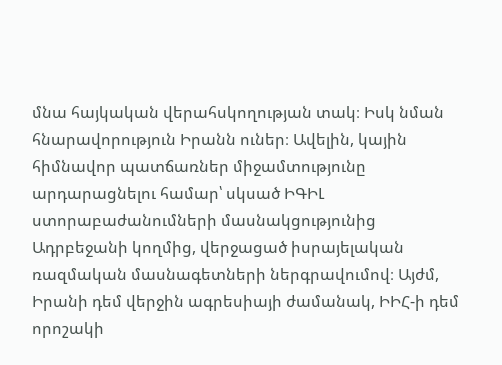մնա հայկական վերահսկողության տակ։ Իսկ նման հնարավորություն Իրանն ուներ։ Ավելին, կային հիմնավոր պատճառներ միջամտությունը արդարացնելու համար՝ սկսած ԻԳԻԼ ստորաբաժանումների մասնակցությունից Ադրբեջանի կողմից, վերջացած իսրայելական  ռազմական մասնագետների ներգրավումով։ Այժմ, Իրանի դեմ վերջին ագրեսիայի ժամանակ, ԻԻՀ-ի դեմ որոշակի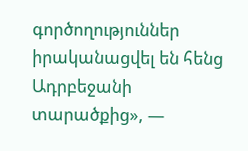գործողություններ իրականացվել են հենց Ադրբեջանի տարածքից», —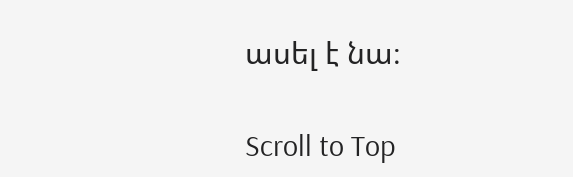ասել է նա։

Scroll to Top